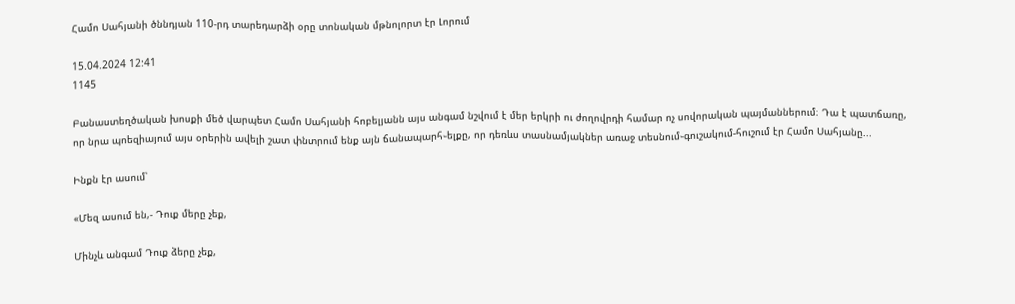Համո Սահյանի ծննդյան 110-րդ տարեդարձի օրը տոնական մթնոլորտ էր Լորում

15.04.2024 12:41
1145

Բանաստեղծական խոսքի մեծ վարպետ Համո Սահյանի հոբելյանն այս անգամ նշվում է մեր երկրի ու ժողովրդի համար ոչ սովորական պայմաններում։ Դա է պատճառը, որ նրա պոեզիայում այս օրերին ավելի շատ փնտրում ենք այն ճանապարհ֊ելքը, որ դեռևս տասնամյակներ առաջ տեսնում֊գուշակում-հուշում էր Համո Սահյանը...

Ինքն էր ասում՝

«Մեզ ասում են,- Դուք մերը չեք,

Մինչև անգամ Դուք ձերը չեք,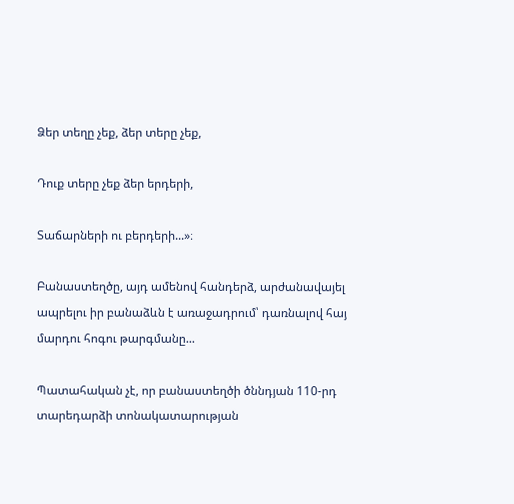Ձեր տեղը չեք, ձեր տերը չեք,

Դուք տերը չեք ձեր երդերի,

Տաճարների ու բերդերի...»։

Բանաստեղծը, այդ ամենով հանդերձ, արժանավայել ապրելու իր բանաձևն է առաջադրում՝ դառնալով հայ մարդու հոգու թարգմանը...

Պատահական չէ, որ բանաստեղծի ծննդյան 110-րդ տարեդարձի տոնակատարության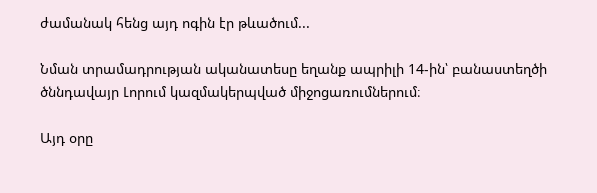ժամանակ հենց այդ ոգին էր թևածում...

Նման տրամադրության ականատեսը եղանք ապրիլի 14-ին՝ բանաստեղծի ծննդավայր Լորում կազմակերպված միջոցառումներում։

Այդ օրը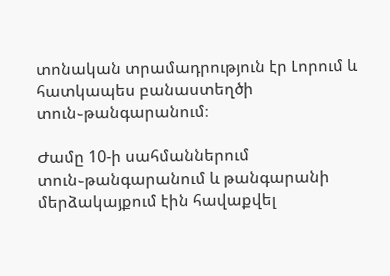տոնական տրամադրություն էր Լորում և հատկապես բանաստեղծի տուն֊թանգարանում։

Ժամը 10-ի սահմաններում տուն֊թանգարանում և թանգարանի մերձակայքում էին հավաքվել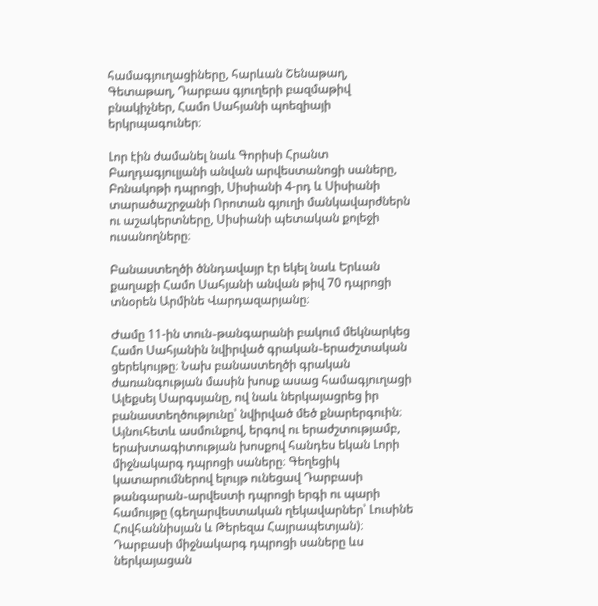համագյուղացիները, հարևան Շենաթաղ, Գետաթաղ, Դարբաս գյուղերի բազմաթիվ բնակիչներ, Համո Սահյանի պոեզիայի երկրպագուներ։

Լոր էին ժամանել նաև Գորիսի Հրանտ Բաղդագյուլյանի անվան արվեստանոցի սաները, Բռնակոթի դպրոցի, Սիսիանի 4-րդ և Սիսիանի տարածաշրջանի Որոտան գյուղի մանկավարժներն ու աշակերտները, Սիսիանի պետական քոլեջի ուսանողները։

Բանաստեղծի ծննդավայր էր եկել նաև Երևան քաղաքի Համո Սահյանի անվան թիվ 70 դպրոցի տնօրեն Արմինե Վարդազարյանը։

Ժամը 11-ին տուն֊թանգարանի բակում մեկնարկեց Համո Սահյանին նվիրված գրական֊երաժշտական ցերեկույթը։ Նախ բանաստեղծի գրական ժառանգության մասին խոսք ասաց համագյուղացի Ալեքսեյ Սարգսյանը, ով նաև ներկայացրեց իր բանաստեղծությունը՝ նվիրված մեծ քնարերգուին։ Այնուհետև ասմունքով, երգով ու երաժշտությամբ, երախտագիտության խոսքով հանդես եկան Լորի միջնակարգ դպրոցի սաները։ Գեղեցիկ կատարումներով ելույթ ունեցավ Դարբասի թանգարան֊արվեստի դպրոցի երգի ու պարի համույթը (գեղարվեստական ղեկավարներ՝ Լուսինե Հովհաննիսյան և Թերեզա Հայրապետյան)։ Դարբասի միջնակարգ դպրոցի սաները ևս ներկայացան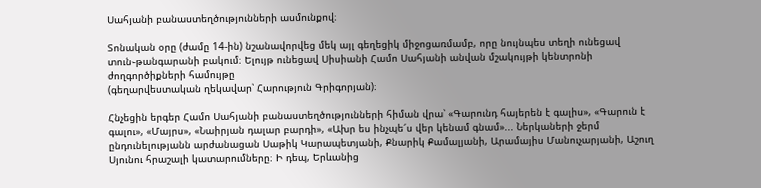Սահյանի բանաստեղծությունների ասմունքով։

Տոնական օրը (ժամը 14-ին) նշանավորվեց մեկ այլ գեղեցիկ միջոցառմամբ, որը նույնպես տեղի ունեցավ տուն֊թանգարանի բակում։ Ելույթ ունեցավ Սիսիանի Համո Սահյանի անվան մշակույթի կենտրոնի ժողգործիքների համույթը
(գեղարվեստական ղեկավար՝ Հարություն Գրիգորյան)։

Հնչեցին երգեր Համո Սահյանի բանաստեղծությունների հիման վրա՝ «Գարունդ հայերեն է գալիս», «Գարուն է գալու», «Մայրս», «Նաիրյան դալար բարդի», «Ախր ես ինչպե՜ս վեր կենամ գնամ»... Ներկաների ջերմ ընդունելությանն արժանացան Սաթիկ Կարապետյանի, Քնարիկ Քամալյանի, Արամայիս Մանուչարյանի, Աշուղ Սյունու հրաշալի կատարումները։ Ի դեպ, Երևանից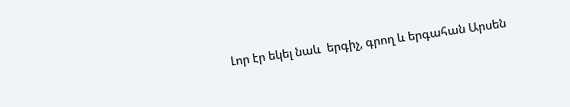Լոր էր եկել նաև  երգիչ, գրող և երգահան Արսեն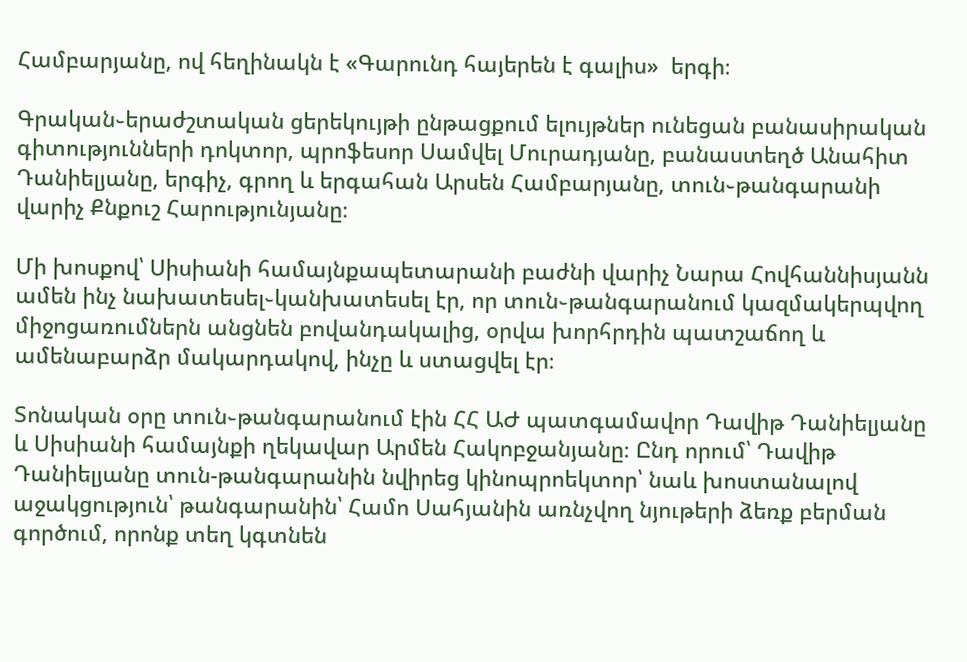Համբարյանը, ով հեղինակն է «Գարունդ հայերեն է գալիս»  երգի։

Գրական֊երաժշտական ցերեկույթի ընթացքում ելույթներ ունեցան բանասիրական գիտությունների դոկտոր, պրոֆեսոր Սամվել Մուրադյանը, բանաստեղծ Անահիտ Դանիելյանը, երգիչ, գրող և երգահան Արսեն Համբարյանը, տուն֊թանգարանի վարիչ Քնքուշ Հարությունյանը։

Մի խոսքով՝ Սիսիանի համայնքապետարանի բաժնի վարիչ Նարա Հովհաննիսյանն ամեն ինչ նախատեսել֊կանխատեսել էր, որ տուն֊թանգարանում կազմակերպվող միջոցառումներն անցնեն բովանդակալից, օրվա խորհրդին պատշաճող և ամենաբարձր մակարդակով, ինչը և ստացվել էր։

Տոնական օրը տուն֊թանգարանում էին ՀՀ ԱԺ պատգամավոր Դավիթ Դանիելյանը և Սիսիանի համայնքի ղեկավար Արմեն Հակոբջանյանը։ Ընդ որում՝ Դավիթ Դանիելյանը տուն-թանգարանին նվիրեց կինոպրոեկտոր՝ նաև խոստանալով աջակցություն՝ թանգարանին՝ Համո Սահյանին առնչվող նյութերի ձեռք բերման գործում, որոնք տեղ կգտնեն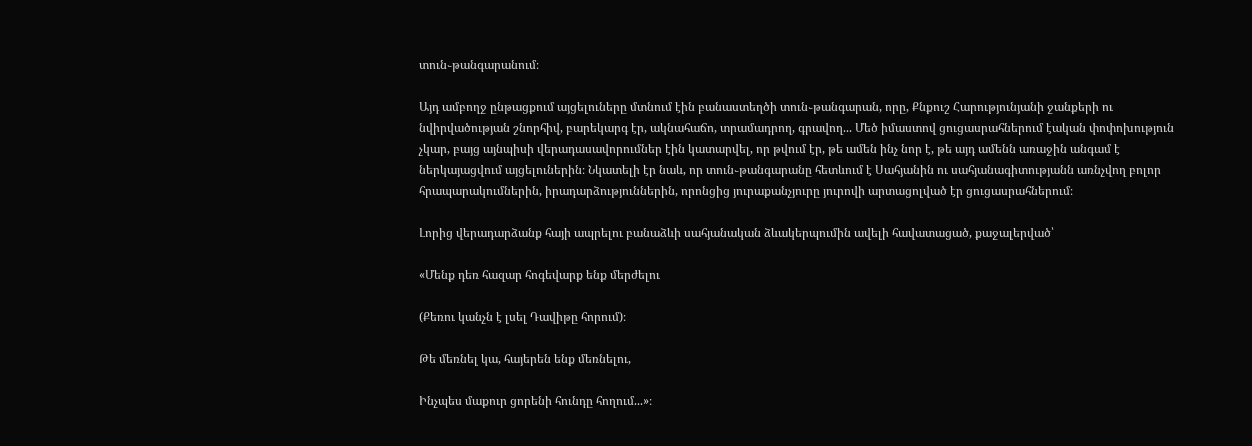տուն֊թանգարանում։

Այդ ամբողջ ընթացքում այցելուները մտնում էին բանաստեղծի տուն֊թանգարան, որը, Քնքուշ Հարությունյանի ջանքերի ու նվիրվածության շնորհիվ, բարեկարգ էր, ակնահաճո, տրամադրող, գրավող... Մեծ իմաստով ցուցասրահներում էական փոփոխություն չկար, բայց այնպիսի վերադասավորումներ էին կատարվել, որ թվում էր, թե ամեն ինչ նոր է, թե այդ ամենն առաջին անգամ է ներկայացվում այցելուներին։ Նկատելի էր նաև, որ տուն֊թանգարանը հետևում է Սահյանին ու սահյանագիտությանն առնչվող բոլոր հրապարակումներին, իրադարձություններին, որոնցից յուրաքանչյուրը յուրովի արտացոլված էր ցուցասրահներում։

Լորից վերադարձանք հայի ապրելու բանաձևի սահյանական ձևակերպումին ավելի հավատացած, քաջալերված՝

«Մենք դեռ հազար հոգեվարք ենք մերժելու

(Քեռու կանչն է լսել Դավիթը հորում)։

Թե մեռնել կա, հայերեն ենք մեռնելու,

Ինչպես մաքուր ցորենի հունդը հողում...»։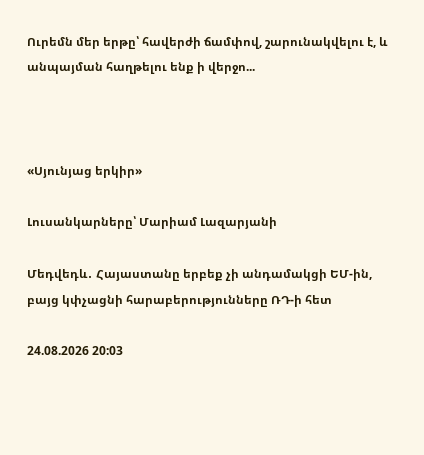Ուրեմն մեր երթը՝ հավերժի ճամփով, շարունակվելու է, և անպայման հաղթելու ենք ի վերջո...



«Սյունյաց երկիր»

Լուսանկարները՝ Մարիամ Լազարյանի

Մեդվեդև․ Հայաստանը երբեք չի անդամակցի ԵՄ-ին, բայց կփչացնի հարաբերությունները ՌԴ-ի հետ

24.08.2026 20:03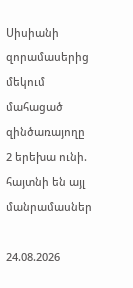Սիսիանի զորամասերից մեկում մահացած զինծառայողը 2 երեխա ունի. հայտնի են այլ մանրամասներ

24.08.2026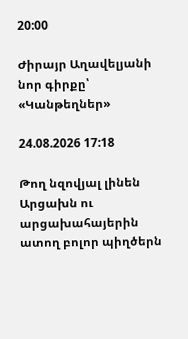20:00

Ժիրայր Աղավելյանի նոր գիրքը՝ «Կանթեղներ»

24.08.2026 17:18

Թող նզովյալ լինեն Արցախն ու արցախահայերին ատող բոլոր պիղծերն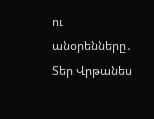ու անօրենները․ Տեր Վրթանես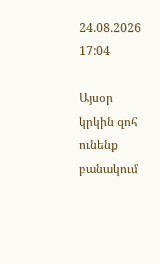24.08.2026 17:04

Այսօր կրկին զոհ ունենք բանակում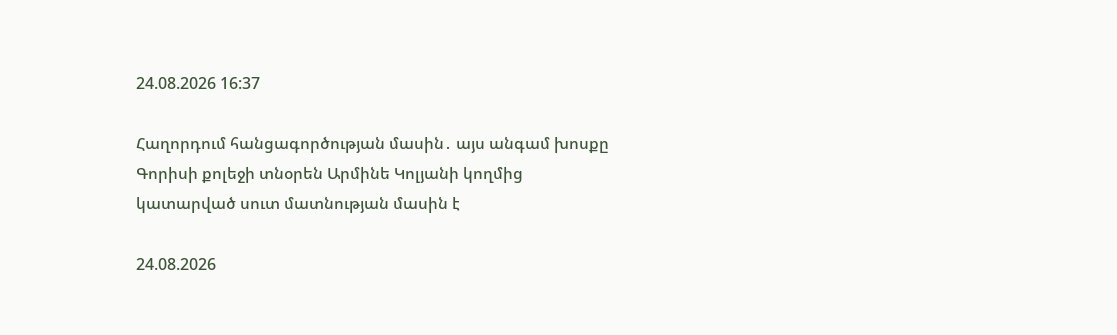24.08.2026 16:37

Հաղորդում հանցագործության մասին․ այս անգամ խոսքը Գորիսի քոլեջի տնօրեն Արմինե Կոլյանի կողմից կատարված սուտ մատնության մասին է

24.08.2026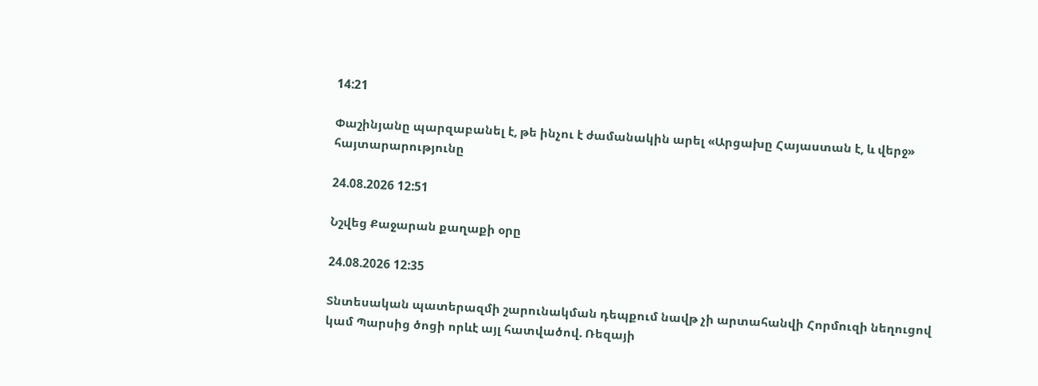14:21

Փաշինյանը պարզաբանել է, թե ինչու է ժամանակին արել «Արցախը Հայաստան է, և վերջ» հայտարարությունը

24.08.2026 12:51

Նշվեց Քաջարան քաղաքի օրը

24.08.2026 12:35

Տնտեսական պատերազմի շարունակման դեպքում նավթ չի արտահանվի Հորմուզի նեղուցով կամ Պարսից ծոցի որևէ այլ հատվածով. Ռեզայի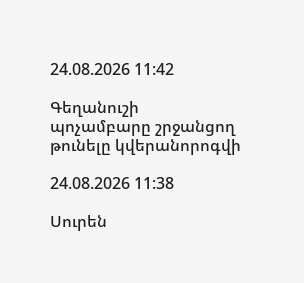24.08.2026 11:42

Գեղանուշի պոչամբարը շրջանցող թունելը կվերանորոգվի

24.08.2026 11:38

Սուրեն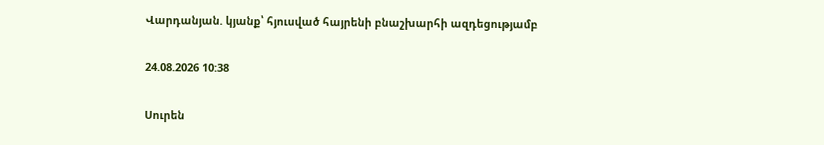Վարդանյան. կյանք՝ հյուսված հայրենի բնաշխարհի ազդեցությամբ

24.08.2026 10:38

Սուրեն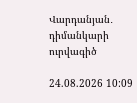Վարդանյան․ դիմանկարի ուրվագիծ

24.08.2026 10:09